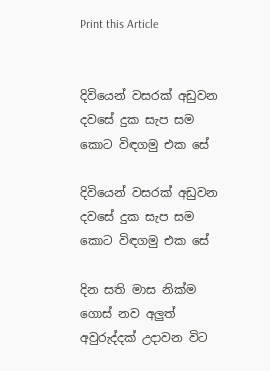Print this Article


දිවියෙන් වසරක් අඩුවන දවසේ දුක සැප සම කොට විඳගමු එක සේ

දිවියෙන් වසරක් අඩුවන දවසේ දුක සැප සම කොට විඳගමු එක සේ

දින සති මාස නික්ම ගොස් නව අලුත් අවුරුද්දක් උදාවන විට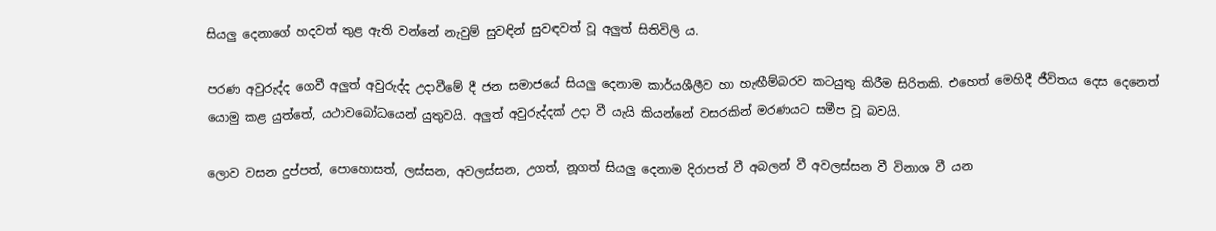සියලු දෙනාගේ හදවත් තුළ ඇති වන්නේ නැවුම් සුවඳින් සුවඳවත් වූ අලුත් සිතිවිලි ය.

පරණ අවුරුද්ද ගෙවී අලුත් අවුරුද්ද උදාවීමේ දී ජන සමාජයේ සියලු දෙනාම කාර්යශීලීව හා හැඟීම්බරව කටයුතු කිරීම සිරිතකි. එහෙත් මෙහිදී ජීවිතය දෙස දෙනෙත් යොමු කළ යුත්තේ, යථාවබෝධයෙන් යුතුවයි. අලුත් අවුරුද්දක් උදා වී යැයි කියන්නේ වසරකින් මරණයට සමීප වූ බවයි.

ලොව වසන දුප්පත්, පොහොසත්, ලස්සන, අවලස්සන, උගත්, නූගත් සියලු දෙනාම දිරාපත් වී අබලන් වී අවලස්සන වී විනාශ වී යන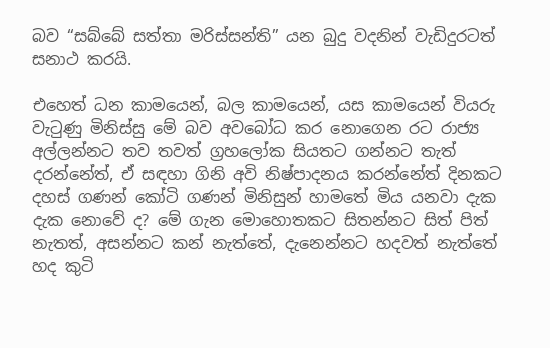බව “සබ්බේ සත්තා මරිස්සන්ති” යන බුදු වදනින් වැඩිදුරටත් සනාථ කරයි.

එහෙත් ධන කාමයෙන්, බල කාමයෙන්, යස කාමයෙන් වියරු වැටුණු මිනිස්සු මේ බව අවබෝධ කර නොගෙන රට රාජ්‍ය අල්ලන්නට තව තවත් ග්‍රහලෝක සියතට ගන්නට තැත් දරන්නේත්, ඒ සඳහා ගිනි අවි නිෂ්පාදනය කරන්නේත් දිනකට දහස් ගණන් කෝටි ගණන් මිනිසුන් හාමතේ මිය යනවා දැක දැක නොවේ ද? මේ ගැන මොහොතකට සිතන්නට සිත් පිත් නැතත්, අසන්නට කන් නැත්තේ, දැනෙන්නට හදවත් නැත්තේ හද කුටි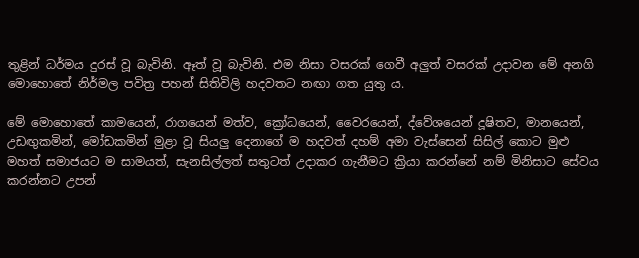තුළින් ධර්මය දුරස් වූ බැවිනි. ඈත් වූ බැවිනි. එම නිසා වසරක් ගෙවී අලුත් වසරක් උදාවන මේ අනගි මොහොතේ නිර්මල පවිත්‍ර පහන් සිතිවිලි හදවතට නඟා ගත යුතු ය.

මේ මොහොතේ කාමයෙන්, රාගයෙන් මත්ව, ක්‍රෝධයෙන්, වෛරයෙන්, ද්වේශයෙන් දූෂිතව, මානයෙන්, උඩඟුකමින්, මෝඩකමින් මුළා වූ සියලු දෙනාගේ ම හදවත් දහම් අමා වැස්සෙන් සිසිල් කොට මුළු මහත් සමාජයට ම සාමයත්, සැනසිල්ලත් සතුටත් උදාකර ගැනීමට ක්‍රියා කරන්නේ නම් මිනිසාට සේවය කරන්නට උපන්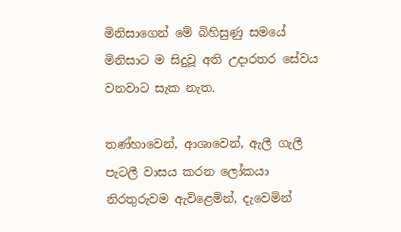මිනිසාගෙන් මේ බිහිසුණු සමයේ මිනිසාට ම සිදුවූ අති උදාරතර සේවය වනවාට සැක නැත.

තණ්හාවෙන්, ආශාවෙන්, ඇලී ගැලී පැටලී වාසය කරන ලෝකයා නිරතුරුවම ඇවිළෙමින්, දැවෙමින්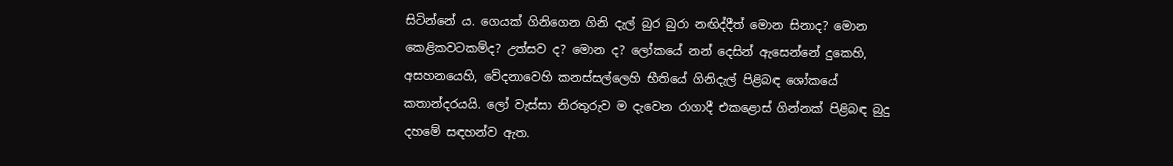සිටින්නේ ය. ගෙයක් ගිනිගෙන ගිනි දැල් බුර බුරා නඟිද්දීත් මොන සිනාද? මොන කෙළිකවටකම්ද? උත්සව ද? මොන ද? ලෝකයේ නන් දෙසින් ඇසෙන්නේ දුකෙහි, අසහනයෙහි, වේදනාවෙහි කනස්සල්ලෙහි භීතියේ ගිනිදැල් පිළිබඳ ශෝකයේ කතාන්දරයයි. ලෝ වැස්සා නිරතුරුව ම දැවෙන රාගාදී එකළොස් ගින්නක් පිළිබඳ බුදු දහමේ සඳහන්ව ඇත.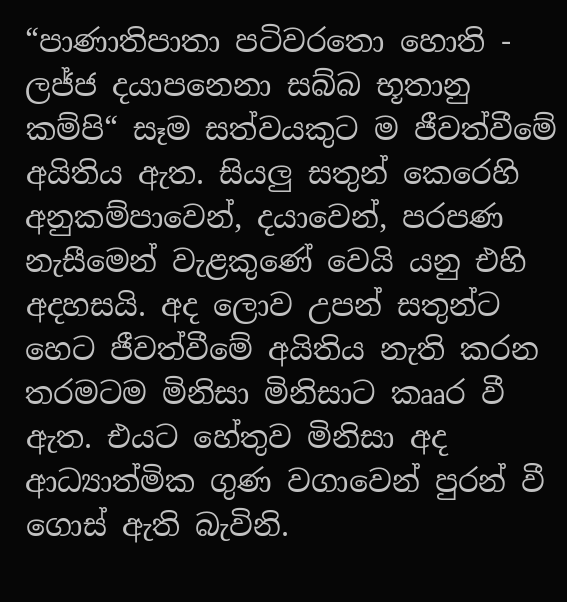“පාණාතිපාතා පටිවරතො හොති - ලජ්ජ දයාපනෙනා සබ්බ භූතානු කම්පි“ සෑම සත්වයකුට ම ජීවත්වීමේ අයිතිය ඇත. සියලු සතුන් කෙරෙහි අනුකම්පාවෙන්, දයාවෙන්, පරපණ නැසීමෙන් වැළකුණේ වෙයි යනු එහි අදහසයි. අද ලොව උපන් සතුන්ට හෙට ජීවත්වීමේ අයිතිය නැති කරන තරමටම මිනිසා මිනිසාට කෲර වී ඇත. එයට හේතුව මිනිසා අද ආධ්‍යාත්මික ගුණ වගාවෙන් පුරන් වී ගොස් ඇති බැවිනි.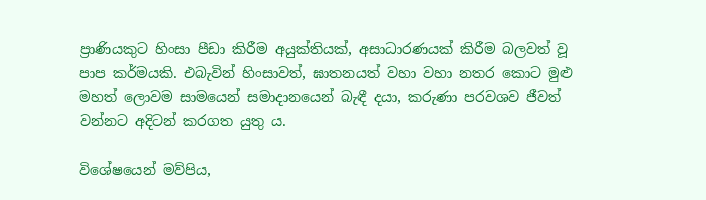ප්‍රාණියකුට හිංසා පීඩා කිරීම අයුක්තියක්, අසාධාරණයක් කිරීම බලවත් වූ පාප කර්මයකි. එබැවින් හිංසාවත්, ඝාතනයත් වහා වහා නතර කොට මුළු මහත් ලොවම සාමයෙන් සමාදානයෙන් බැඳී දයා, කරුණා පරවශව ජීවත් වන්නට අදිටන් කරගත යුතු ය.

විශේෂයෙන් මව්පිය,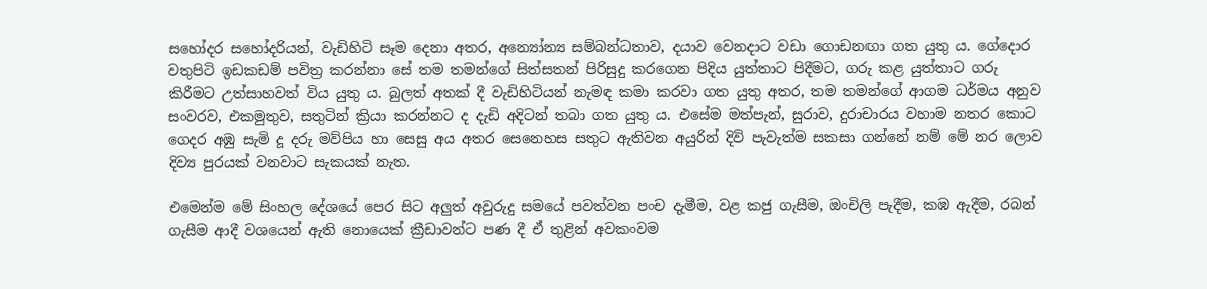සහෝදර සහෝදරියන්, වැඩිහිටි සෑම දෙනා අතර, අන්‍යෝන්‍ය සම්බන්ධතාව, දයාව වෙනදාට වඩා ගොඩනඟා ගත යුතු ය. ගේදොර වතුපිටි ඉඩකඩම් පවිත්‍ර කරන්නා සේ තම තමන්ගේ සිත්සතන් පිරිසුදු කරගෙන පිදිය යුත්තාට පිදීමට, ගරු කළ යුත්තාට ගරු කිරීමට උත්සාහවත් විය යුතු ය. බුලත් අතක් දී වැඩිහිටියන් නැමඳ කමා කරවා ගත යුතු අතර, තම තමන්ගේ ආගම ධර්මය අනුව සංවරව, එකමුතුව, සතුටින් ක්‍රියා කරන්නට ද දැඩි අදිටන් තබා ගත යුතු ය. එසේම මත්පැන්, සුරාව, දුරාචාරය වහාම නතර කොට ගෙදර අඹු සැමි දූ දරු මව්පිය හා සෙසු අය අතර සෙනෙහස සතුට ඇතිවන අයුරින් දිවි පැවැත්ම සකසා ගන්නේ නම් මේ නර ලොව දිව්‍ය පුරයක් වනවාට සැකයක් නැත.

එමෙන්ම මේ සිංහල දේශයේ පෙර සිට අලුත් අවුරුදු සමයේ පවත්වන පංච දැමීම, වළ කජු ගැසීම, ඔංචිලි පැදීම, කඹ ඇදීම, රබන් ගැසීම ආදී වශයෙන් ඇති නොයෙක් ක්‍රීඩාවන්ට පණ දී ඒ තුළින් අවකංවම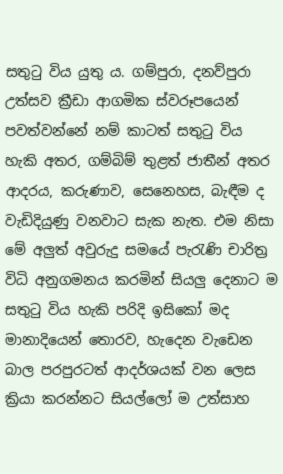සතුටු විය යුතු ය. ගම්පුරා, දනව්පුරා උත්සව ක්‍රීඩා ආගමික ස්වරූපයෙන් පවත්වන්නේ නම් කාටත් සතුටු විය හැකි අතර, ගම්බිම් තුළත් ජාතීන් අතර ආදරය, කරුණාව, සෙනෙහස, බැඳීම ද වැඩිදියුණු වනවාට සැක නැත. එම නිසා මේ අලුත් අවුරුදු සමයේ පැරැණි චාරිත්‍ර විධි අනුගමනය කරමින් සියලු දෙනාට ම සතුටු විය හැකි පරිදි ඉසිකෝ මද මානාදියෙන් තොරව, හැදෙන වැඩෙන බාල පරපුරටත් ආදර්ශයක් වන ලෙස ක්‍රියා කරන්නට සියල්ලෝ ම උත්සාහ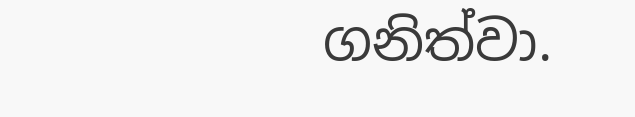ගනිත්වා.